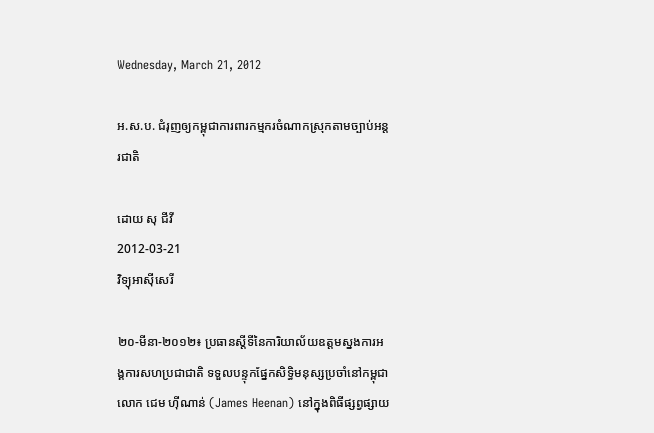Wednesday, March 21, 2012

អ.ស.ប. ជំរុញឲ្យកម្ពុជាការពារកម្មករចំណាកស្រុកតាមច្បាប់អន្តរជាតិ

ដោយ សុ ជីវី
2012-03-21
វិទ្យុអាស៊ីសេរី

២០-មីនា-២០១២៖ ប្រធានស្ដីទីនៃការិយាល័យឧត្ដមស្នងការអង្គការសហប្រជាជាតិ ទទួលបន្ទុកផ្នែកសិទ្ធិមនុស្សប្រចាំនៅកម្ពុជា លោក ជេម ហ៊ីណាន់ (James Heenan) នៅក្នុងពិធីផ្សព្វផ្សាយ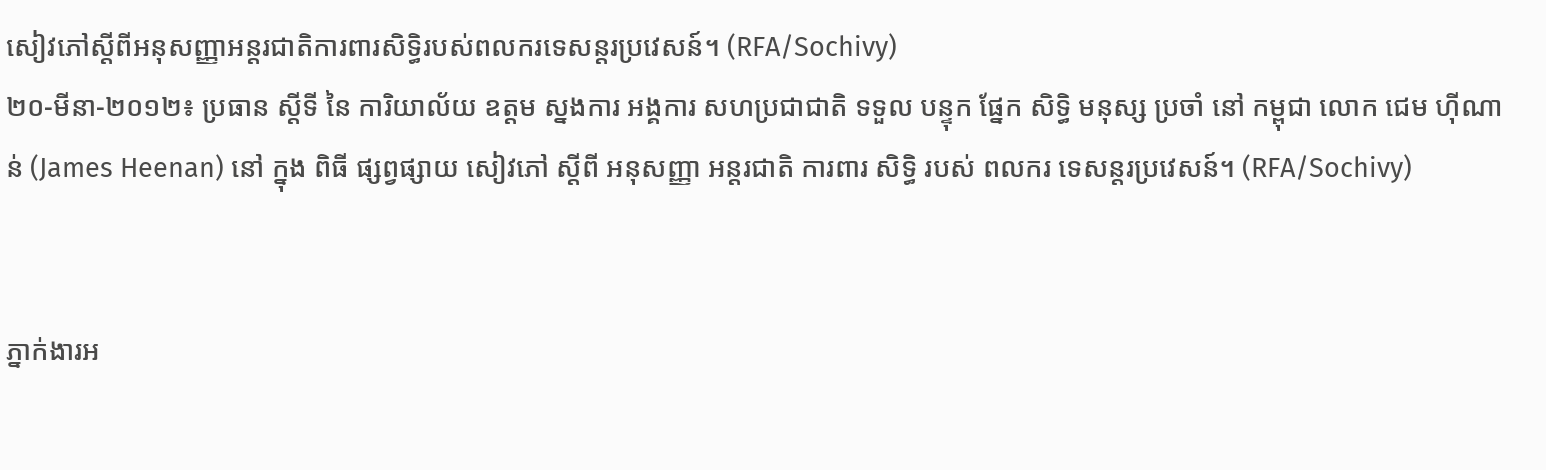សៀវភៅស្ដីពីអនុសញ្ញាអន្តរជាតិការពារសិទ្ធិរបស់ពលករទេសន្តរប្រវេសន៍។ (RFA/Sochivy)
២០-មីនា-២០១២៖ ប្រធាន ស្ដីទី នៃ ការិយាល័យ ឧត្ដម ស្នងការ អង្គការ សហប្រជាជាតិ ទទួល បន្ទុក ផ្នែក សិទ្ធិ មនុស្ស ប្រចាំ នៅ កម្ពុជា លោក ជេម ហ៊ីណាន់ (James Heenan) នៅ ក្នុង ពិធី ផ្សព្វផ្សាយ សៀវភៅ ស្ដីពី អនុសញ្ញា អន្តរជាតិ ការពារ សិទ្ធិ របស់ ពលករ ទេសន្តរប្រវេសន៍។ (RFA/Sochivy)


ភ្នាក់ងារអ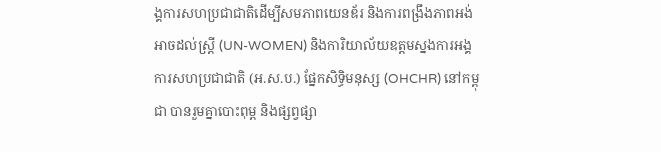ង្គការសហប្រជាជាតិដើម្បីសមភាពយេនឌ័រ និងការពង្រឹងភាពអង់អាចដល់ស្ត្រី (UN-WOMEN) និងការិយាល័យឧត្ដមស្នងការអង្គការសហប្រជាជាតិ (អ.ស.ប.) ផ្នែកសិទ្ធិមនុស្ស (OHCHR) នៅកម្ពុជា បានរួមគ្នាបោះពុម្ព និងផ្សព្វផ្សា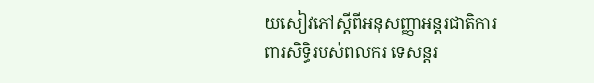យសៀវភៅស្ដីពីអនុសញ្ញាអន្តរជាតិការពារសិទ្ធិរបស់ពលករ ទេសន្តរ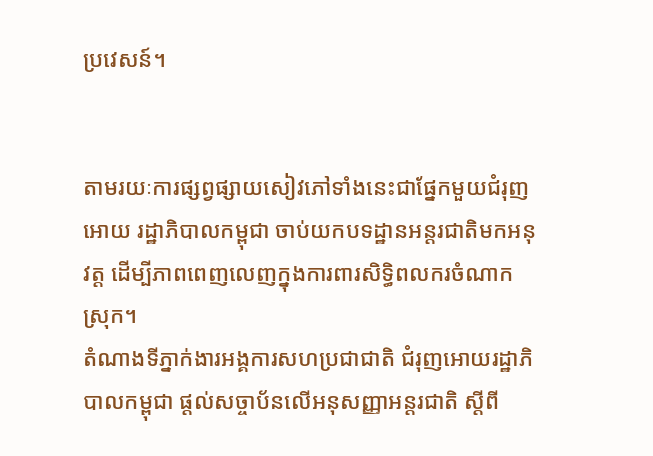ប្រវេសន៍។


តាមរយៈការផ្សព្វផ្សាយសៀវភៅទាំងនេះជាផ្នែកមួយជំរុញអោយ រដ្ឋាភិបាលកម្ពុជា ចាប់យកបទដ្ឋានអន្តរជាតិមកអនុវត្ត ដើម្បីភាពពេញលេញក្នុងការពារសិទ្ធិពលករចំណាកស្រុក។
តំណាងទីភ្នាក់ងារអង្គការសហប្រជាជាតិ ជំរុញអោយរដ្ឋាភិបាលកម្ពុជា ផ្ដល់សច្ចាប័នលើអនុសញ្ញាអន្តរជាតិ ស្ដីពី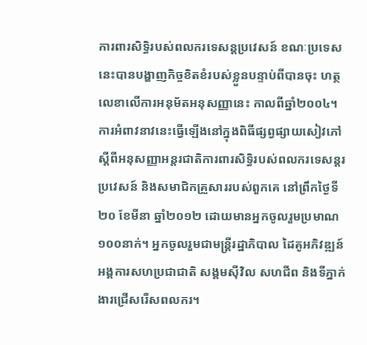ការពារសិទ្ធិរបស់ពលករទេសន្តប្រវេសន៍ ខណៈប្រទេសនេះបានបង្ហាញកិច្ចខិតខំរបស់ខ្លួនបន្ទាប់ពីបានចុះ ហត្ថលេខាលើការអនុម័តអនុសញ្ញានេះ កាលពីឆ្នាំ២០០៤។
ការអំពាវនាវនេះធ្វើឡើងនៅក្នុងពិធីផ្សព្វផ្សាយសៀវភៅ ស្ដីពីអនុសញ្ញាអន្តរជាតិការពារសិទ្ធិរបស់ពលករទេសន្តរប្រវេសន៍ និងសមាជិកគ្រួសាររបស់ពួកគេ នៅព្រឹកថ្ងៃទី២០ ខែមីនា ឆ្នាំ២០១២ ដោយមានអ្នកចូលរួមប្រមាណ ១០០នាក់។ អ្នកចូលរួមជាមន្រ្តីរដ្ឋាភិបាល ដៃគូអភិវឌ្ឍន៍អង្គការសហប្រជាជាតិ សង្គមស៊ីវិល សហជីព និងទីភ្នាក់ងារជ្រើសរើសពលករ។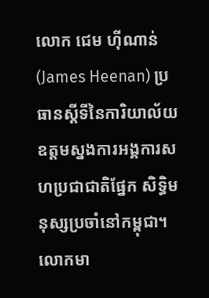លោក ជេម ហ៊ីណាន់ (James Heenan) ប្រធានស្ដីទីនៃការិយាល័យឧត្ដមស្នងការអង្គការសហប្រជាជាតិផ្នែក សិទ្ធិមនុស្សប្រចាំនៅកម្ពុជា។ លោកមា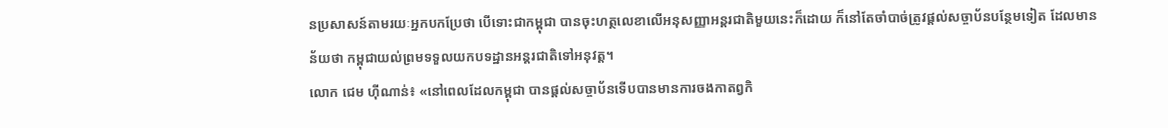នប្រសាសន៍តាមរយៈអ្នកបកប្រែថា បើទោះជាកម្ពុជា បានចុះហត្ថលេខាលើអនុសញ្ញាអន្តរជាតិមួយនេះក៏ដោយ ក៏នៅតែចាំបាច់ត្រូវផ្ដល់សច្ចាប័នបន្ថែមទៀត ដែលមានន័យថា កម្ពុជាយល់ព្រមទទួលយកបទដ្ឋានអន្តរជាតិទៅអនុវត្ត។
លោក ជេម ហ៊ីណាន់៖ «នៅពេលដែលកម្ពុជា បានផ្ដល់សច្ចាប័នទើបបានមានការចងកាតព្វកិ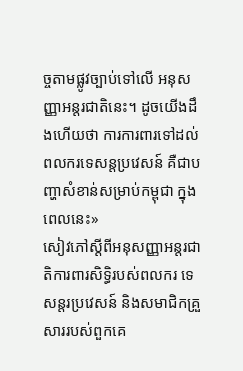ច្ចតាមផ្លូវច្បាប់ទៅលើ អនុសញ្ញាអន្តរជាតិនេះ។ ដូចយើងដឹងហើយថា ការការពារទៅដល់ពលករទេសន្តប្រវេសន៍ គឺជាបញ្ហាសំខាន់សម្រាប់កម្ពុជា ក្នុងពេលនេះ»
សៀវភៅស្ដីពីអនុសញ្ញាអន្តរជាតិការពារសិទ្ធិរបស់ពលករ ទេសន្តរប្រវេសន៍ និងសមាជិកគ្រួសាររបស់ពួកគេ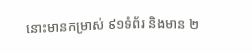នោះមានកម្រាស់ ៩១ទំព័រ និងមាន ២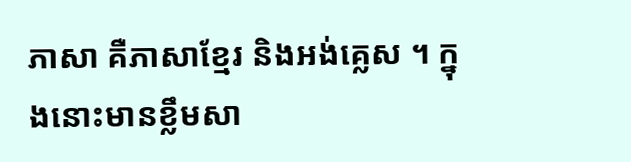ភាសា គឺភាសាខ្មែរ និងអង់គ្លេស ។ ក្នុងនោះមានខ្លឹមសា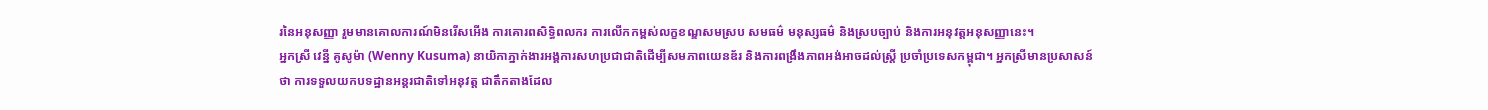រនៃអនុសញ្ញា រួមមានគោលការណ៍មិនរើសអើង ការគោរពសិទ្ធិពលករ ការលើកកម្ពស់លក្ខខណ្ឌសមស្រប សមធម៌ មនុស្សធម៌ និងស្របច្បាប់ និងការអនុវត្តអនុសញ្ញានេះ។
អ្នកស្រី វេន្នី គូសូម៉ា (Wenny Kusuma) នាយិកាភ្នាក់ងារអង្គការសហប្រជាជាតិដើម្បីសមភាពយេនឌ័រ និងការពង្រឹងភាពអង់អាចដល់ស្ត្រី ប្រចាំប្រទេសកម្ពុជា។ អ្នកស្រីមានប្រសាសន៍ថា ការទទួលយកបទដ្ឋានអន្តរជាតិទៅអនុវត្ត ជាតឹកតាងដែល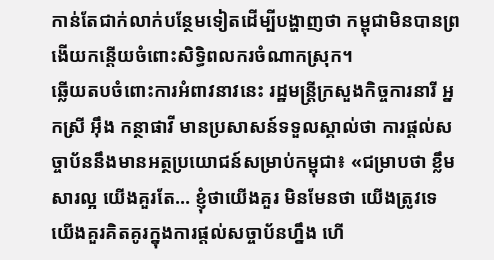កាន់តែជាក់លាក់បន្ថែមទៀតដើម្បីបង្ហាញថា កម្ពុជាមិនបានព្រងើយកន្តើយចំពោះសិទ្ធិពលករចំណាកស្រុក។
ឆ្លើយតបចំពោះការអំពាវនាវនេះ រដ្ឋមន្ត្រីក្រសួងកិច្ចការនារី អ្នកស្រី អ៊ឹង កន្ថាផាវី មានប្រសាសន៍ទទួលស្គាល់ថា ការផ្ដល់សច្ចាប័ននឹងមានអត្ថប្រយោជន៍សម្រាប់កម្ពុជា៖ «ជម្រាបថា ខ្លឹមសារល្អ យើងគួរតែ… ខ្ញុំថាយើងគួរ មិនមែនថា យើងត្រូវទេ យើងគួរគិតគូរក្នុងការផ្តល់សច្ចាប័នហ្នឹង ហើ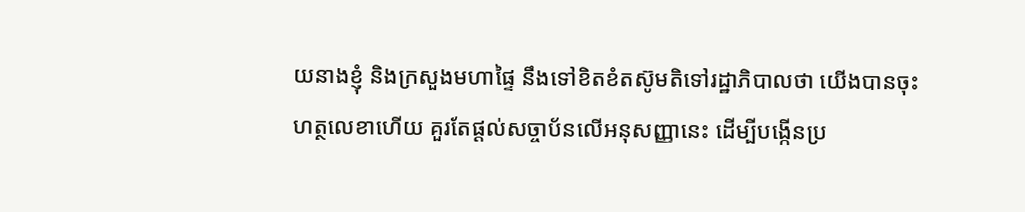យនាងខ្ញុំ និងក្រសួងមហាផ្ទៃ នឹងទៅខិតខំតស៊ូមតិទៅរដ្ឋាភិបាលថា យើងបានចុះហត្ថលេខាហើយ គួរតែផ្តល់សច្ចាប័នលើអនុសញ្ញានេះ ដើម្បីបង្កើនប្រ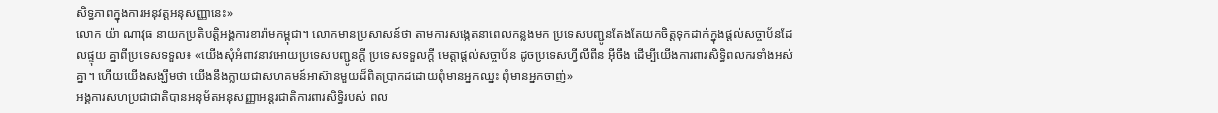សិទ្ធភាពក្នុងការអនុវត្តអនុសញ្ញានេះ»
លោក យ៉ា ណាវុធ នាយកប្រតិបត្តិអង្គការខារ៉ាមកម្ពុជា។ លោកមានប្រសាសន៍ថា តាមការសង្កេតនាពេលកន្លងមក ប្រទេសបញ្ជូនតែងតែយកចិត្តទុកដាក់ក្នុងផ្ដល់សច្ចាប័នដែលផ្ទុយ គ្នាពីប្រទេសទទួល៖ «យើងសុំអំពាវនាវអោយប្រទេសបញ្ជូនក្តី ប្រទេសទទួលក្តី មេត្តាផ្ដល់សច្ចាប័ន ដូចប្រទេសហ្វីលីពីន អ៊ីចឹង ដើម្បីយើងការពារសិទ្ធិពលករទាំងអស់គ្នា។ ហើយយើងសង្ឃឹមថា យើងនឹងក្លាយជាសហគមន៍អាស៊ានមួយដ៏ពិតប្រាកដដោយពុំមានអ្នកឈ្នះ ពុំមានអ្នកចាញ់»
អង្គការសហប្រជាជាតិបានអនុម័តអនុសញ្ញាអន្តរជាតិការពារសិទ្ធិរបស់ ពល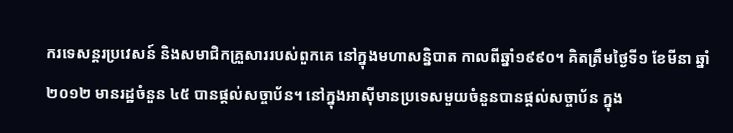ករទេសន្តរប្រវេសន៍ និងសមាជិកគ្រួសាររបស់ពួកគេ នៅក្នុងមហាសន្និបាត កាលពីឆ្នាំ១៩៩០។ គិតត្រឹមថ្ងៃទី១ ខែមីនា ឆ្នាំ២០១២ មានរដ្ឋចំនួន ៤៥ បានផ្តល់សច្ចាប័ន។ នៅក្នុងអាស៊ីមានប្រទេសមួយចំនួនបានផ្តល់សច្ចាប័ន ក្នុង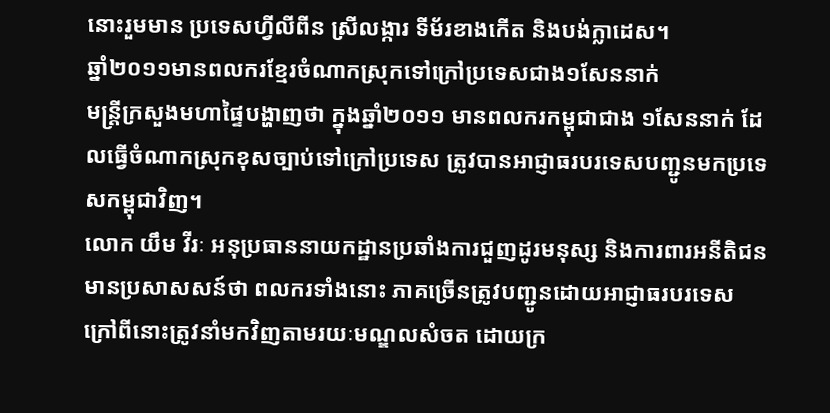នោះរួមមាន ប្រទេសហ្វីលីពីន ស្រីលង្ការ ទីម័រខាងកើត និងបង់ក្លាដេស។
ឆ្នាំ២០១១មានពលករខ្មែរចំណាកស្រុកទៅក្រៅប្រទេសជាង១សែននាក់
មន្ត្រីក្រសួងមហាផ្ទៃបង្ហាញថា ក្នុងឆ្នាំ២០១១ មានពលករកម្ពុជាជាង ១សែននាក់ ដែលធ្វើចំណាកស្រុកខុសច្បាប់ទៅក្រៅប្រទេស ត្រូវបានអាជ្ញាធរបរទេសបញ្ជូនមកប្រទេសកម្ពុជាវិញ។
លោក យឹម វីរៈ អនុប្រធាននាយកដ្ឋានប្រឆាំងការជួញដូរមនុស្ស និងការពារអនីតិជន មានប្រសាសសន៍ថា ពលករទាំងនោះ ភាគច្រើនត្រូវបញ្ជូនដោយអាជ្ញាធរបរទេស ក្រៅពីនោះត្រូវនាំមកវិញតាមរយៈមណ្ឌលសំចត ដោយក្រ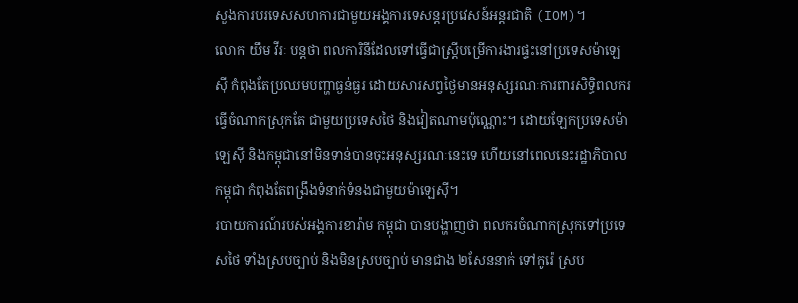សួងការបរទេសសហការជាមួយអង្គការទេសន្តរប្រវេសន៍អន្តរជាតិ (IOM)។
លោក យឹម វីរៈ បន្តថា ពលការិនីដែលទៅធ្វើជាស្រ្តីបម្រើការងារផ្ទះនៅប្រទេសម៉ាឡេស៊ី កំពុងតែប្រឈមបញ្ហាធ្ងន់ធ្ងរ ដោយសារសព្វថ្ងៃមានអនុស្សរណៈការពារសិទ្ធិពលករធ្វើចំណាកស្រុកតែ ជាមួយប្រទេសថៃ និងវៀតណាមប៉ុណ្ណោះ។ ដោយឡែកប្រទេសម៉ាឡេស៊ី និងកម្ពុជានៅមិនទាន់បានចុះអនុស្សរណៈនេះទេ ហើយនៅពេលនេះរដ្ឋាភិបាលកម្ពុជា កំពុងតែពង្រឹងទំនាក់ទំនងជាមួយម៉ាឡេស៊ី។
របាយការណ៍របស់អង្គការខារ៉ាម កម្ពុជា បានបង្ហាញថា ពលករចំណាកស្រុកទៅប្រទេសថៃ ទាំងស្របច្បាប់ និងមិនស្របច្បាប់ មានជាង ២សែននាក់ ទៅកូរ៉េ ស្រប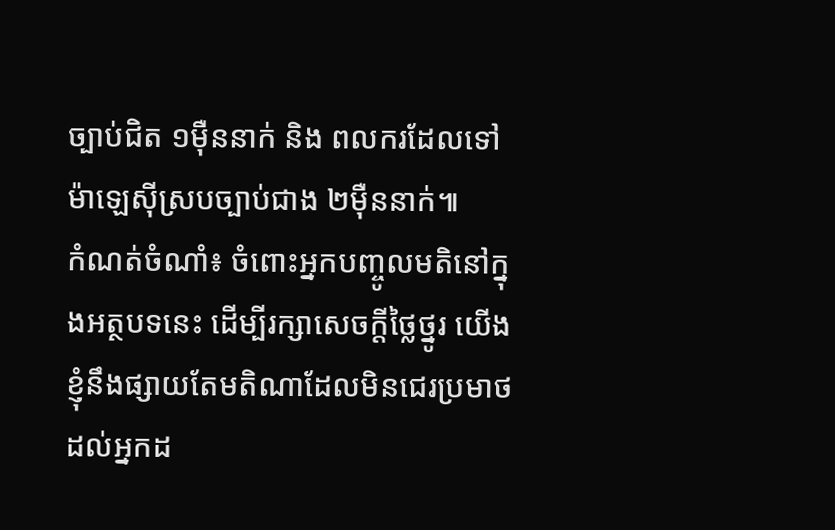ច្បាប់ជិត ១ម៉ឺននាក់ និង ពលករដែលទៅម៉ាឡេស៊ីស្របច្បាប់ជាង ២ម៉ឺននាក់៕
កំណត់ចំណាំ៖ ចំពោះអ្នកបញ្ចូលមតិនៅក្នុងអត្ថបទនេះ ដើម្បីរក្សាសេចក្ដីថ្លៃថ្នូរ យើងខ្ញុំនឹងផ្សាយតែមតិណាដែលមិនជេរប្រមាថដល់អ្នកដ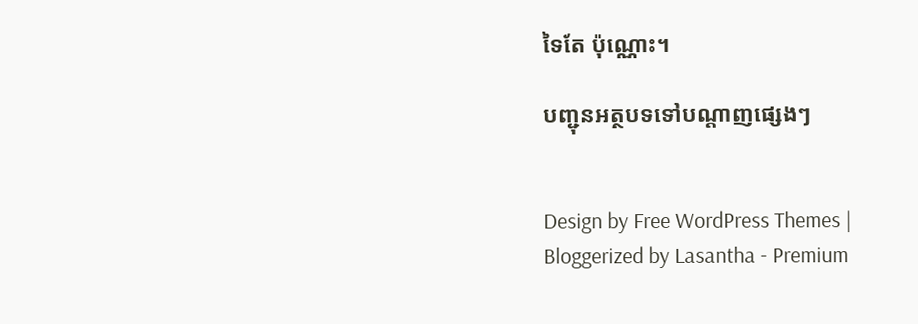ទៃតែ ប៉ុណ្ណោះ។

បញ្ជុនអត្ថបទទៅបណ្ដាញផ្សេងៗ


Design by Free WordPress Themes | Bloggerized by Lasantha - Premium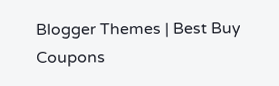Blogger Themes | Best Buy Coupons